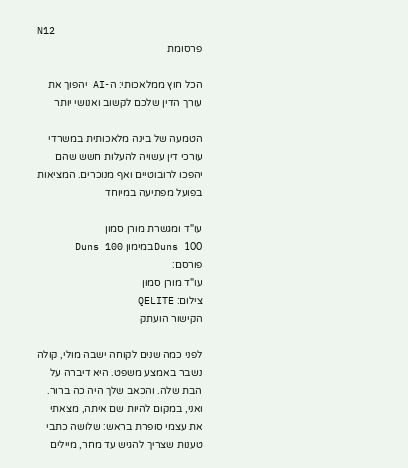N12
פרסומת

הכל חוץ ממלאכותי: ה-AI יהפוך את עורך הדין שלכם לקשוב ואנושי יותר

הטמעה של בינה מלאכותית במשרדי עורכי דין עשויה להעלות חשש שהם יהפכו לרובוטיים ואף מנוכרים. המציאות בפועל מפתיעה במיוחד

עו"ד ומגשרת מורן סמון
Duns 100במימון Duns 100
פורסם:
עו"ד מורן סמון
צילום: QELITE
הקישור הועתק

לפני כמה שנים לקוחה ישבה מולי, קולה נשבר באמצע משפט. היא דיברה על הבת שלה. והכאב שלך היה כה ברור. ואני, במקום להיות שם איתה, מצאתי את עצמי סופרת בראש: שלושה כתבי טענות שצריך להגיש עד מחר, מיילים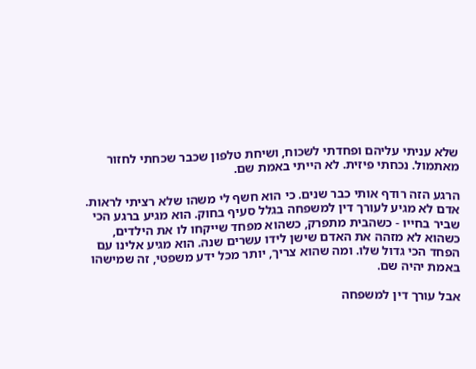שלא עניתי עליהם ופחדתי לשכוח, ושיחת טלפון שכבר שכחתי לחזור מאתמול. נכחתי פיזית. לא הייתי באמת שם.

הרגע הזה רודף אותי כבר שנים. כי הוא חשף לי משהו שלא רציתי לראות. אדם לא מגיע לעורך דין למשפחה בגלל סעיף בחוק. הוא מגיע ברגע הכי שביר בחייו - כשהבית מתפרק, כשהוא מפחד שייקחו לו את הילדים, כשהוא לא מזהה את האדם שישן לידו עשרים שנה. הוא מגיע אלינו עם הפחד הכי גדול שלו. ומה שהוא צריך, יותר מכל ידע משפטי, זה שמישהו באמת יהיה שם.

אבל עורך דין למשפחה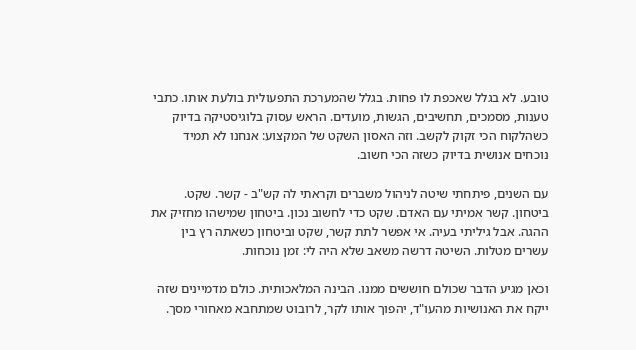טובע. לא בגלל שאכפת לו פחות. בגלל שהמערכת התפעולית בולעת אותו. כתבי טענות, מסמכים, תחשיבים, הגשות, מועדים. הראש עסוק בלוגיסטיקה בדיוק כשהלקוח הכי זקוק לקשב. וזה האסון השקט של המקצוע: אנחנו לא תמיד נוכחים אנושית בדיוק כשזה הכי חשוב.

עם השנים, פיתחתי שיטה לניהול משברים וקראתי לה קש"ב - קשר. שקט. ביטחון. קשר אמיתי עם האדם. שקט כדי לחשוב נכון. ביטחון שמישהו מחזיק את ההגה. אבל גיליתי בעיה. אי אפשר לתת קשר, שקט וביטחון כשאתה רץ בין עשרים מטלות. השיטה דרשה משאב שלא היה לי: זמן נוכחות.

וכאן מגיע הדבר שכולם חוששים ממנו. הבינה המלאכותית. כולם מדמיינים שזה ייקח את האנושיות מהעו"ד, יהפוך אותו לקר, לרובוט שמתחבא מאחורי מסך.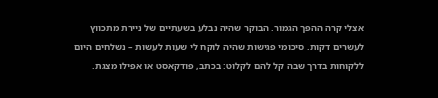אצלי קרה ההפך הגמור. הבוקר שהיה נבלע בשעתיים של ניירת מתכווץ לעשרים דקות. סיכומי פגישות שהיה לוקח לי שעות לעשות – נשלחים היום ללקוחות בדרך שבה קל להם לקלוט: בכתב, פודקאסט או אפילו מצגת.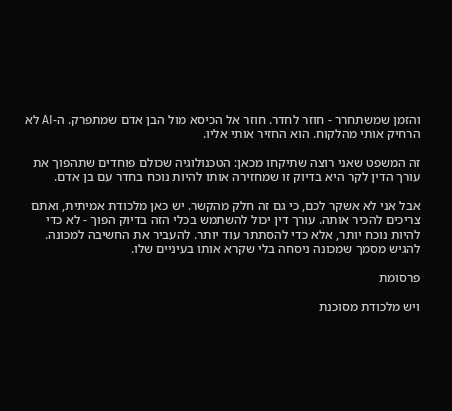והזמן שמשתחרר - חוזר לחדר. חוזר אל הכיסא מול הבן אדם שמתפרק. ה-AI לא הרחיק אותי מהלקוח. הוא החזיר אותי אליו.

זה המשפט שאני רוצה שתיקחו מכאן: הטכנולוגיה שכולם פוחדים שתהפוך את עורך הדין לקר היא בדיוק זו שמחזירה אותו להיות נוכח בחדר עם בן אדם.

אבל אני לא אשקר לכם, כי גם זה חלק מהקשר. יש כאן מלכודת אמיתית, ואתם צריכים להכיר אותה. עורך דין יכול להשתמש בכלי הזה בדיוק הפוך - לא כדי להיות נוכח יותר, אלא כדי להסתתר עוד יותר. להעביר את החשיבה למכונה. להגיש מסמך שמכונה ניסחה בלי שקרא אותו בעיניים שלו.

פרסומת

ויש מלכודת מסוכנת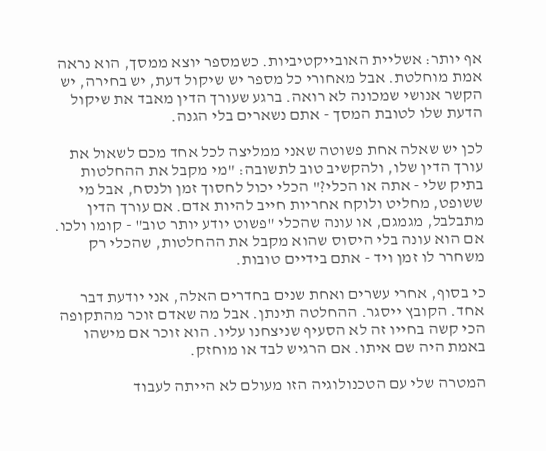אף יותר: אשליית האובייקטיביות. כשמספר יוצא ממסך, הוא נראה אמת מוחלטת. אבל מאחורי כל מספר יש שיקול דעת, יש בחירה, יש הקשר אנושי שמכונה לא רואה. ברגע שעורך הדין מאבד את שיקול הדעת שלו לטובת המסך - אתם נשארים בלי הגנה.

לכן יש שאלה אחת פשוטה שאני ממליצה לכל אחד מכם לשאול את עורך הדין שלו, ולהקשיב טוב לתשובה: "מי מקבל את ההחלטות בתיק שלי - אתה או הכלי?" הכלי יכול לחסוך זמן ולנסח, אבל מי ששופט, מחליט ולוקח אחריות חייב להיות אדם. אם עורך הדין מתבלבל, מגמגם, או עונה שהכלי "פשוט יודע יותר טוב" - קומו ולכו. אם הוא עונה בלי היסוס שהוא מקבל את ההחלטות, שהכלי רק משחרר לו זמן ויד - אתם בידיים טובות.

כי בסוף, אחרי עשרים ואחת שנים בחדרים האלה, אני יודעת דבר אחד. הקובץ ייסגר. ההחלטה תינתן. אבל מה שאדם זוכר מהתקופה הכי קשה בחייו זה לא הסעיף שניצחנו עליו. הוא זוכר אם מישהו באמת היה שם איתו. אם הרגיש לבד או מוחזק.

המטרה שלי עם הטכנולוגיה הזו מעולם לא הייתה לעבוד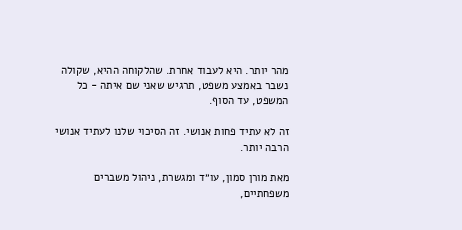מהר יותר. היא לעבוד אחרת. שהלקוחה ההיא, שקולה נשבר באמצע משפט, תרגיש שאני שם איתה - כל המשפט, עד הסוף.

זה לא עתיד פחות אנושי. זה הסיכוי שלנו לעתיד אנושי הרבה יותר.

מאת מורן סמון, עו״ד ומגשרת, ניהול משברים משפחתיים,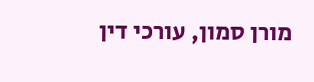מורן סמון, עורכי דין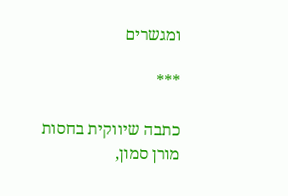ומגשרים

***

כתבה שיווקית בחסות מורן סמון,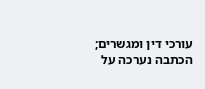עורכי דין ומגשרים; הכתבה נערכה על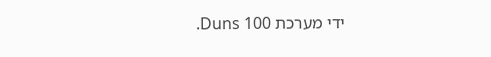ידי מערכת Duns 100.